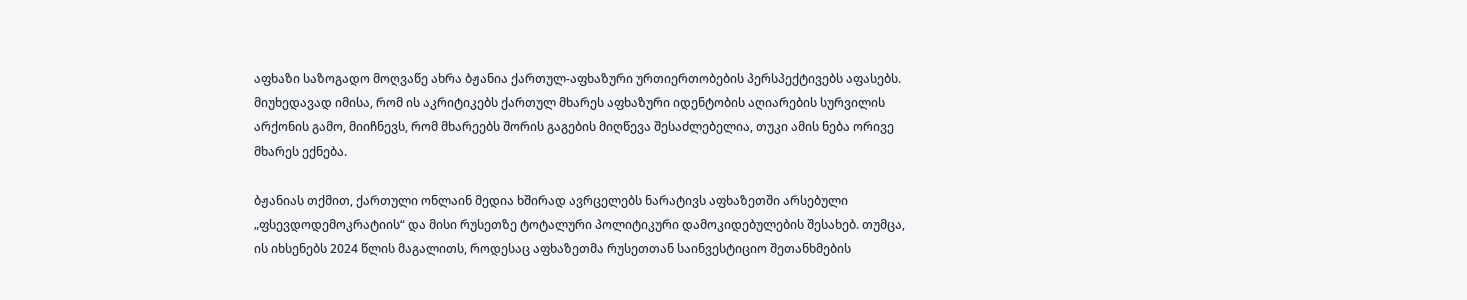აფხაზი საზოგადო მოღვაწე ახრა ბჟანია ქართულ-აფხაზური ურთიერთობების პერსპექტივებს აფასებს. მიუხედავად იმისა, რომ ის აკრიტიკებს ქართულ მხარეს აფხაზური იდენტობის აღიარების სურვილის არქონის გამო, მიიჩნევს, რომ მხარეებს შორის გაგების მიღწევა შესაძლებელია, თუკი ამის ნება ორივე მხარეს ექნება.

ბჟანიას თქმით, ქართული ონლაინ მედია ხშირად ავრცელებს ნარატივს აფხაზეთში არსებული „ფსევდოდემოკრატიის“ და მისი რუსეთზე ტოტალური პოლიტიკური დამოკიდებულების შესახებ. თუმცა, ის იხსენებს 2024 წლის მაგალითს, როდესაც აფხაზეთმა რუსეთთან საინვესტიციო შეთანხმების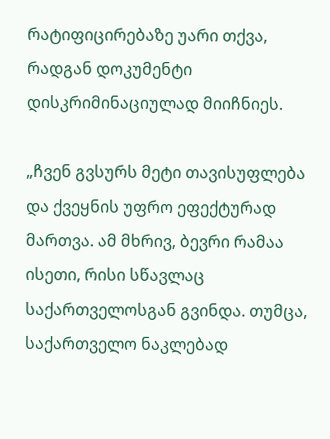რატიფიცირებაზე უარი თქვა, რადგან დოკუმენტი დისკრიმინაციულად მიიჩნიეს.

„ჩვენ გვსურს მეტი თავისუფლება და ქვეყნის უფრო ეფექტურად მართვა. ამ მხრივ, ბევრი რამაა ისეთი, რისი სწავლაც საქართველოსგან გვინდა. თუმცა, საქართველო ნაკლებად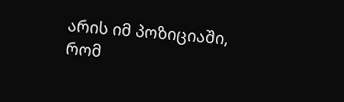არის იმ პოზიციაში, რომ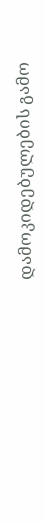დამოკიდებულების გამო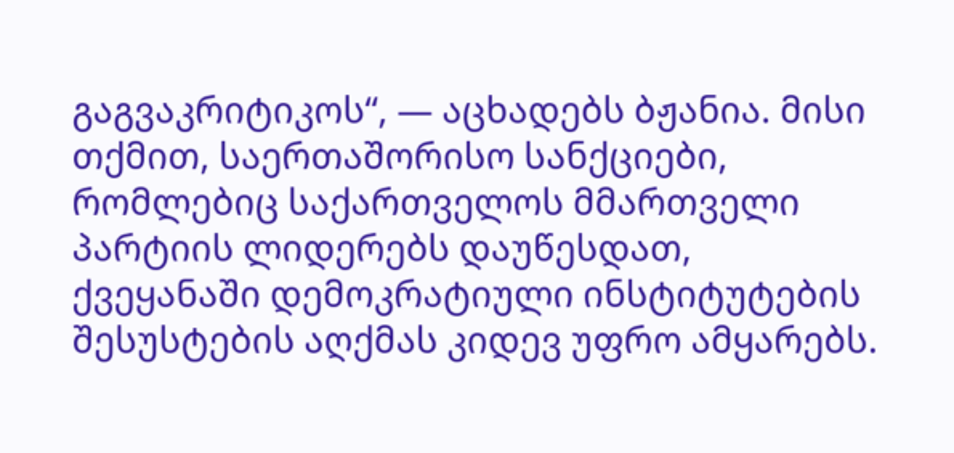გაგვაკრიტიკოს“, — აცხადებს ბჟანია. მისი თქმით, საერთაშორისო სანქციები, რომლებიც საქართველოს მმართველი პარტიის ლიდერებს დაუწესდათ, ქვეყანაში დემოკრატიული ინსტიტუტების შესუსტების აღქმას კიდევ უფრო ამყარებს.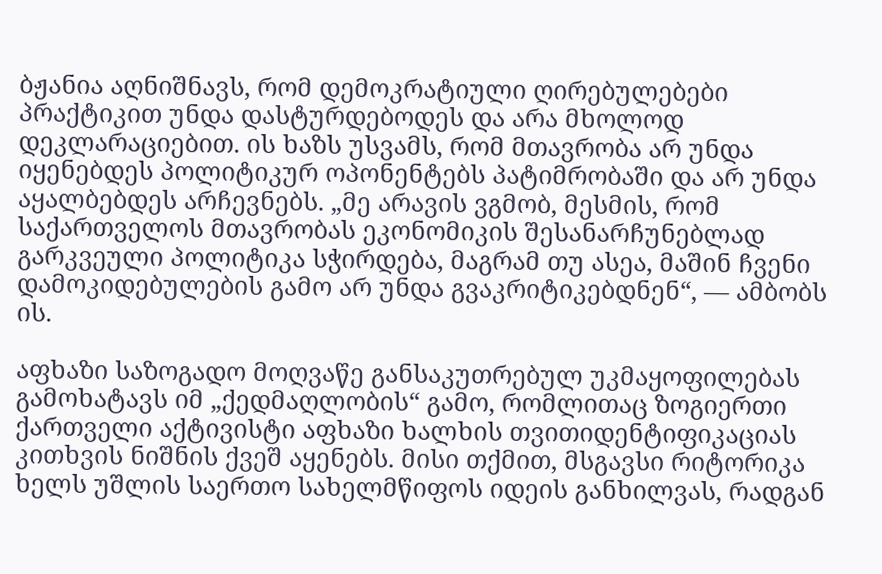ბჟანია აღნიშნავს, რომ დემოკრატიული ღირებულებები პრაქტიკით უნდა დასტურდებოდეს და არა მხოლოდ დეკლარაციებით. ის ხაზს უსვამს, რომ მთავრობა არ უნდა იყენებდეს პოლიტიკურ ოპონენტებს პატიმრობაში და არ უნდა აყალბებდეს არჩევნებს. „მე არავის ვგმობ, მესმის, რომ საქართველოს მთავრობას ეკონომიკის შესანარჩუნებლად გარკვეული პოლიტიკა სჭირდება, მაგრამ თუ ასეა, მაშინ ჩვენი დამოკიდებულების გამო არ უნდა გვაკრიტიკებდნენ“, — ამბობს ის.

აფხაზი საზოგადო მოღვაწე განსაკუთრებულ უკმაყოფილებას გამოხატავს იმ „ქედმაღლობის“ გამო, რომლითაც ზოგიერთი ქართველი აქტივისტი აფხაზი ხალხის თვითიდენტიფიკაციას კითხვის ნიშნის ქვეშ აყენებს. მისი თქმით, მსგავსი რიტორიკა ხელს უშლის საერთო სახელმწიფოს იდეის განხილვას, რადგან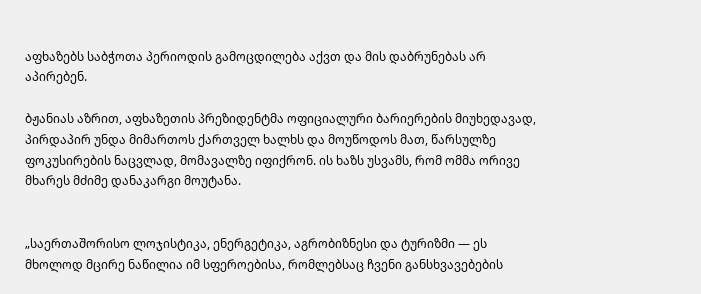აფხაზებს საბჭოთა პერიოდის გამოცდილება აქვთ და მის დაბრუნებას არ აპირებენ.

ბჟანიას აზრით, აფხაზეთის პრეზიდენტმა ოფიციალური ბარიერების მიუხედავად, პირდაპირ უნდა მიმართოს ქართველ ხალხს და მოუწოდოს მათ, წარსულზე ფოკუსირების ნაცვლად, მომავალზე იფიქრონ. ის ხაზს უსვამს, რომ ომმა ორივე მხარეს მძიმე დანაკარგი მოუტანა.


„საერთაშორისო ლოჯისტიკა, ენერგეტიკა, აგრობიზნესი და ტურიზმი — ეს მხოლოდ მცირე ნაწილია იმ სფეროებისა, რომლებსაც ჩვენი განსხვავებების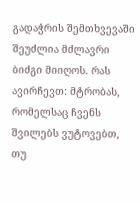გადაჭრის შემთხვევაში შეუძლია მძლავრი ბიძგი მიიღოს. რას ავირჩევთ: მტრობას, რომელსაც ჩვენს შვილებს ვუტოვებთ, თუ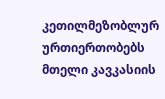კეთილმეზობლურ ურთიერთობებს მთელი კავკასიის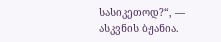სასიკეთოდ?“, — ასკვნის ბჟანია.